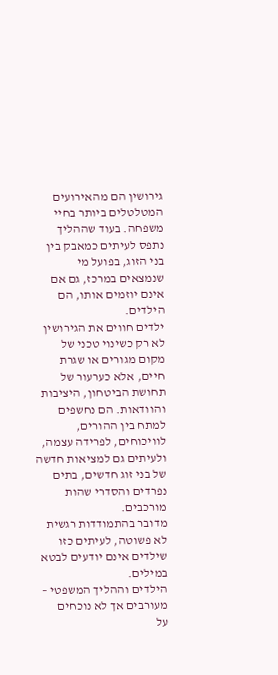גירושין הם מהאירועים המטלטלים ביותר בחיי משפחה. בעוד שההליך נתפס לעיתים כמאבק בין בני הזוג, בפועל מי שנמצאים במרכז, גם אם אינם יוזמים אותו, הם הילדים.
ילדים חווים את הגירושין לא רק כשינוי טכני של מקום מגורים או שגרת חיים, אלא כערעור של תחושת הביטחון, היציבות והוודאות. הם נחשפים למתח בין ההורים, לוויכוחים, לפרידה עצמה, ולעיתים גם למציאות חדשה של בני זוג חדשים, בתים נפרדים והסדרי שהות מורכבים.
מדובר בהתמודדות רגשית לא פשוטה, לעיתים כזו שילדים אינם יודעים לבטא במילים.
הילדים וההליך המשפטי – מעורבים אך לא נוכחים
על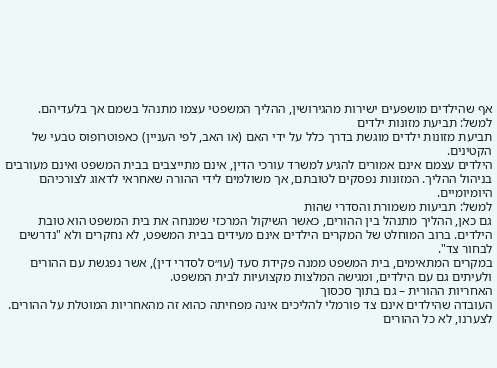אף שהילדים מושפעים ישירות מהגירושין, ההליך המשפטי עצמו מתנהל בשמם אך בלעדיהם.
למשל: תביעת מזונות ילדים
תביעת מזונות ילדים מוגשת בדרך כלל על ידי האם (או האב, לפי העניין) כאפוטרופוס טבעי של הקטינים.
הילדים עצמם אינם אמורים להגיע למשרד עורכי הדין, אינם מתייצבים בבית המשפט ואינם מעורבים בניהול ההליך. המזונות נפסקים לטובתם, אך משולמים לידי ההורה שאחראי לדאוג לצורכיהם היומיומיים.
למשל: תביעות משמורת והסדרי שהות
גם כאן, ההליך מתנהל בין ההורים, כאשר השיקול המרכזי שמנחה את בית המשפט הוא טובת הילדים. ברוב המוחלט של המקרים הילדים אינם מעידים בבית המשפט, לא נחקרים ולא "נדרשים לבחור צד".
במקרים המתאימים, בית המשפט ממנה פקידת סעד (עו״ס לסדרי דין), אשר נפגשת עם ההורים ולעיתים גם עם הילדים, ומגישה המלצות מקצועיות לבית המשפט.
האחריות ההורית – גם בתוך סכסוך
העובדה שהילדים אינם צד פורמלי להליכים אינה מפחיתה כהוא זה מהאחריות המוטלת על ההורים. לצערנו, לא כל ההורים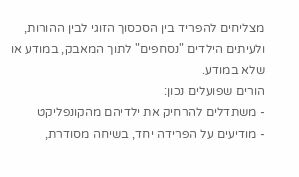מצליחים להפריד בין הסכסוך הזוגי לבין ההורות, ולעיתים הילדים "נסחפים" לתוך המאבק, במודע או שלא במודע.
הורים שפועלים נכון:
- משתדלים להרחיק את ילדיהם מהקונפליקט
- מודיעים על הפרידה יחד, בשיחה מסודרת,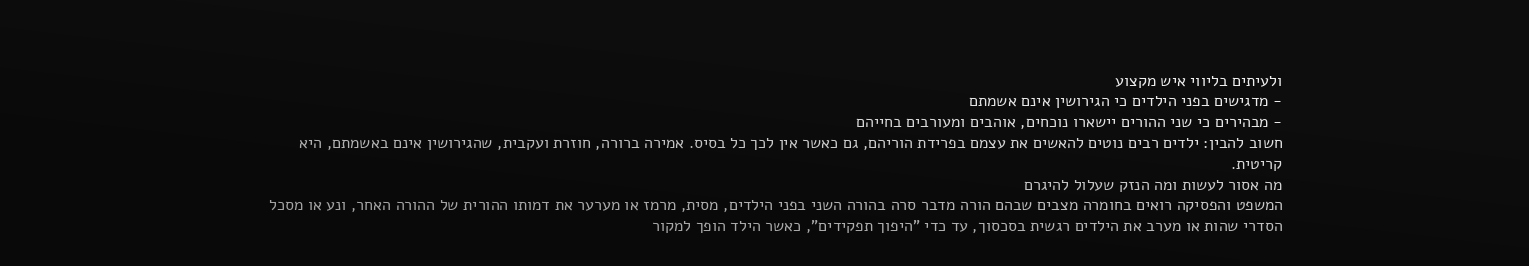ולעיתים בליווי איש מקצוע
- מדגישים בפני הילדים כי הגירושין אינם אשמתם
- מבהירים כי שני ההורים יישארו נוכחים, אוהבים ומעורבים בחייהם
חשוב להבין: ילדים רבים נוטים להאשים את עצמם בפרידת הוריהם, גם כאשר אין לכך כל בסיס. אמירה ברורה, חוזרת ועקבית, שהגירושין אינם באשמתם, היא קריטית.
מה אסור לעשות ומה הנזק שעלול להיגרם
המשפט והפסיקה רואים בחומרה מצבים שבהם הורה מדבר סרה בהורה השני בפני הילדים, מסית, מרמז או מערער את דמותו ההורית של ההורה האחר, ונע או מסכל הסדרי שהות או מערב את הילדים רגשית בסכסוך, עד כדי "היפוך תפקידים", כאשר הילד הופך למקור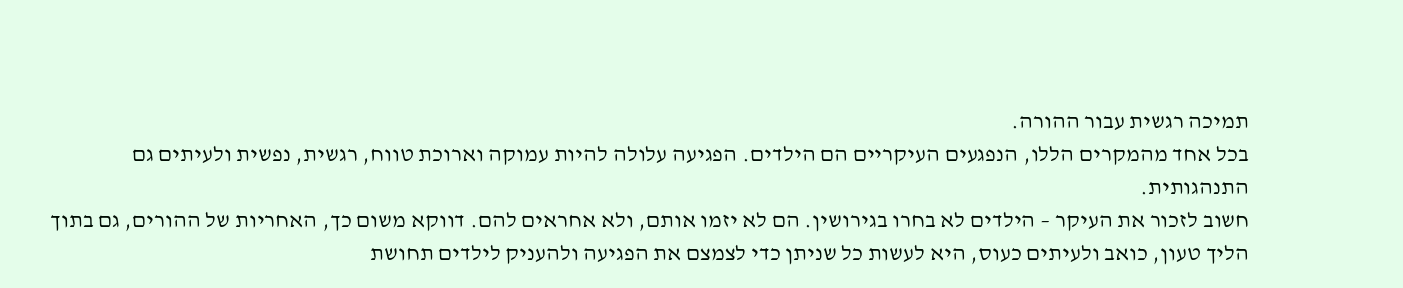תמיכה רגשית עבור ההורה.
בכל אחד מהמקרים הללו, הנפגעים העיקריים הם הילדים. הפגיעה עלולה להיות עמוקה וארוכת טווח, רגשית, נפשית ולעיתים גם התנהגותית.
חשוב לזכור את העיקר – הילדים לא בחרו בגירושין. הם לא יזמו אותם, ולא אחראים להם. דווקא משום כך, האחריות של ההורים, גם בתוך הליך טעון, כואב ולעיתים כעוס, היא לעשות כל שניתן כדי לצמצם את הפגיעה ולהעניק לילדים תחושת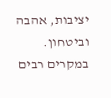יציבות, אהבה וביטחון.
במקרים רבים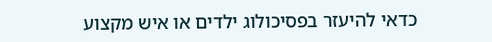כדאי להיעזר בפסיכולוג ילדים או איש מקצוע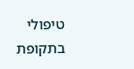טיפולי בתקופת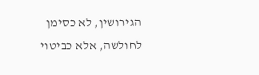הגירושין, לא כסימן לחולשה, אלא כביטוי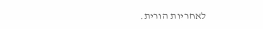לאחריות הורית.